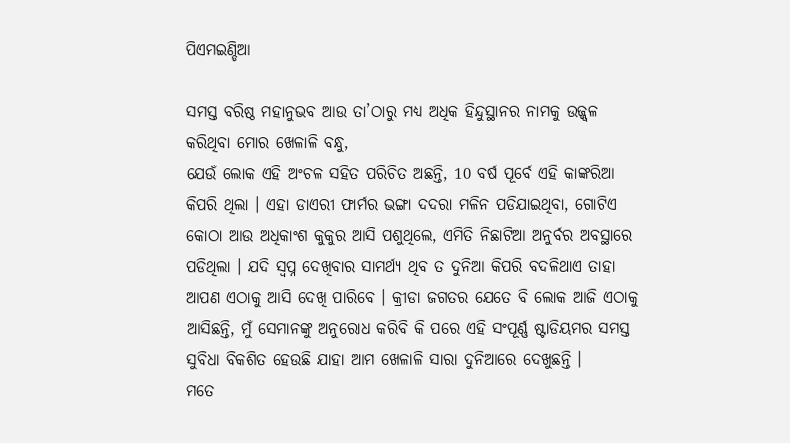ପିଏମଇଣ୍ଡିଆ

ସମସ୍ତ ବରିଷ୍ଠ ମହାନୁଭବ ଆଉ ତା’ଠାରୁ ମଧ୍ୟ ଅଧିକ ହିନ୍ଦୁସ୍ଥାନର ନାମକୁ ଉଜ୍ଜ୍ୱଳ କରିଥିବା ମୋର ଖେଳାଳି ବନ୍ଧୁ,
ଯେଉଁ ଲୋକ ଏହି ଅଂଚଳ ସହିତ ପରିଚିତ ଅଛନ୍ତି, 10 ବର୍ଷ ପୂର୍ବେ ଏହି କାଙ୍କରିଆ କିପରି ଥିଲା । ଏହା ଡାଏରୀ ଫାର୍ମର ଭଙ୍ଗା ଦଦରା ମଳିନ ପଡିଯାଇଥିବା, ଗୋଟିଏ କୋଠା ଆଉ ଅଧିକାଂଶ କୁକୁର ଆସି ପଶୁଥିଲେ, ଏମିତି ନିଛାଟିଆ ଅନୁର୍ବର ଅବସ୍ଥାରେ ପଡିଥିଲା । ଯଦି ସ୍ୱପ୍ନ ଦେଖିବାର ସାମର୍ଥ୍ୟ ଥିବ ତ ଦୁନିଆ କିପରି ବଦଳିଥାଏ ତାହା ଆପଣ ଏଠାକୁ ଆସି ଦେଖି ପାରିବେ । କ୍ରୀଡା ଜଗତର ଯେତେ ବି ଲୋକ ଆଜି ଏଠାକୁ ଆସିଛନ୍ତି, ମୁଁ ସେମାନଙ୍କୁ ଅନୁରୋଧ କରିବି କି ପରେ ଏହି ସଂପୂର୍ଣ୍ଣ ଷ୍ଟାଡିୟମର ସମସ୍ତ ସୁବିଧା ବିକଶିତ ହେଉଛି ଯାହା ଆମ ଖେଳାଳି ସାରା ଦୁନିଆରେ ଦେଖୁଛନ୍ତି ।
ମତେ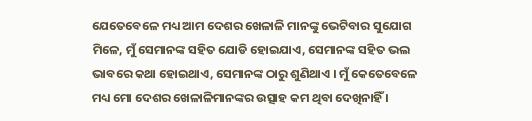ଯେତେବେଳେ ମଧ୍ୟ ଆମ ଦେଶର ଖେଳାଳି ମାନଙ୍କୁ ଭେଟିବାର ସୁଯୋଗ ମିଳେ, ମୁଁ ସେମାନଙ୍କ ସହିତ ଯୋଡି ହୋଇଯାଏ, ସେମାନଙ୍କ ସହିତ ଭଲ ଭାବରେ କଥା ହୋଇଥାଏ, ସେମାନଙ୍କ ଠାରୁ ଶୁଣିଥାଏ । ମୁଁ କେତେବେଳେ ମଧ୍ୟ ମୋ ଦେଶର ଖେଳାଳିମାନଙ୍କର ଉତ୍ସାହ କମ ଥିବା ଦେଖିନାହିଁ ।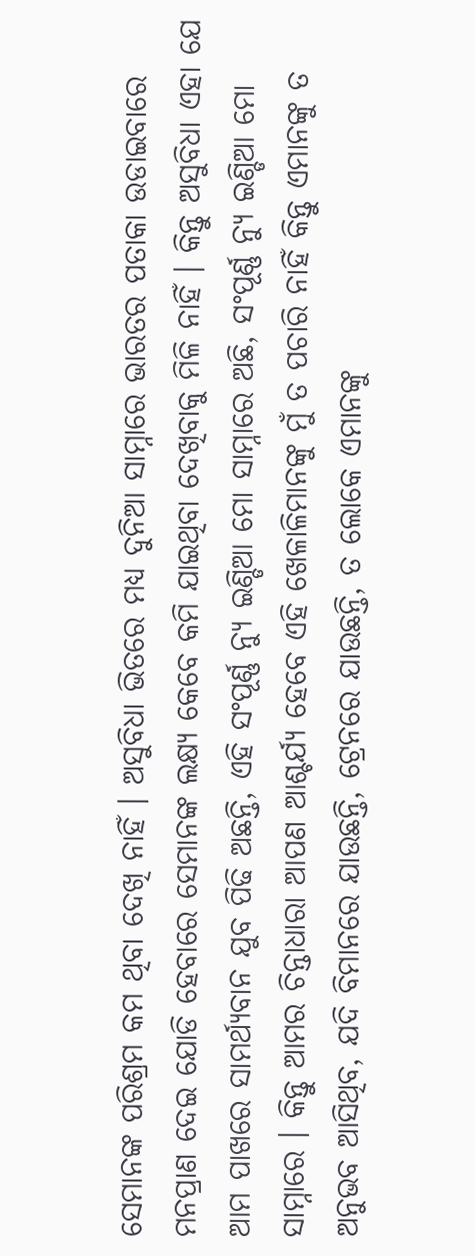ସେମାନଙ୍କ ପରିଶ୍ରମ କମ ଥିବା ଦେଖି ନାହିଁ । ଅସୁବିଧା ଭିତରେ ମଧ୍ୟ ଦୁନିଆ ସାମ୍ନାରେ ଭାରତର ପତାକା ଉଡାଇବାରେ ମନପ୍ରାଣ ଦେଇ ଯୋଡି ହେବାରେ ସେମାନଙ୍କ ଲକ୍ଷ୍ୟ କେବେ କମି ଯାଇଥିବା ଦେଖିବାକୁ ମିଳି ନାହିଁ । କିନ୍ତୁ ଅସୁବିଧା ଏହା ଯେ ଆମ ପାଖରେ ସାମର୍ଥ୍ୟବାନ ଯୁବ ପିଢି ଅଛନ୍ତି, ଏହି ସଂପୂର୍ଣ୍ଣ ନ୍ୟୁ ଇଣ୍ଡିଆ ମୋ ସାମ୍ନାରେ ଅଛି, ସଂପୂର୍ଣ୍ଣ ନ୍ୟୁ ଇଣ୍ଡିଆ ମୋ ସାମ୍ନାରେ । କିନ୍ତୁ ଆମର ଚିନ୍ତାଧାରା ଆପଣ ଆଶ୍ଚର୍ଯ୍ୟ ହେବେ ଏହି ଖେଳାଳିମାନଙ୍କୁ ମୁଁ ତ ପଚାରି ନାହିଁ କିନ୍ତୁ ଏମାନଙ୍କୁ ତ ଅନୁଭବ ଆସିଥିବ, ଯଦି ବିମାନରେ ଯାଉଛନ୍ତି, ଟ୍ରେନରେ ଯାଉଛନ୍ତି, ତ ଲୋକେ ଏମାନଙ୍କୁ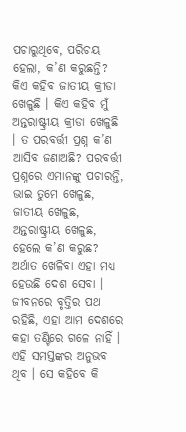ପଚାରୁଥିବେ, ପରିଚୟ ହେଲା, କ’ଣ କରୁଛନ୍ତି? କିଏ କହିବ ଜାତୀୟ କ୍ରୀଡା ଖେଳୁଛି । କିଏ କହିବ ମୁଁ ଅନ୍ତରାଷ୍ଟ୍ରୀୟ କ୍ରୀଡା ଖେଳୁଛି । ତ ପରବର୍ତ୍ତୀ ପ୍ରଶ୍ନ କ’ଣ ଆସିବ ଜଣାଅଛି? ପରବର୍ତ୍ତୀ ପ୍ରଶ୍ନରେ ଏମାନଙ୍କୁ ପଚାରନ୍ତି, ଭାଇ ତୁମେ ଖେଳୁଛ, ଜାତୀୟ ଖେଳୁଛ, ଅନ୍ତରାଷ୍ଟ୍ରୀୟ ଖେଳୁଛ, ହେଲେ କ’ଣ କରୁଛ? ଅର୍ଥାତ ଖେଳିବା ଏହା ମଧ୍ୟ ହେଉଛି ଦେଶ ସେବା । ଜୀବନରେ ବୃତ୍ତିର ପଥ ରହିଛି, ଏହା ଆମ ଦେଶରେ କହା ତଣ୍ଟିରେ ଗଳେ ନାହିଁ । ଏହି ସମସ୍ତଙ୍କର ଅନୁଭବ ଥିବ । ସେ କହିବେ କି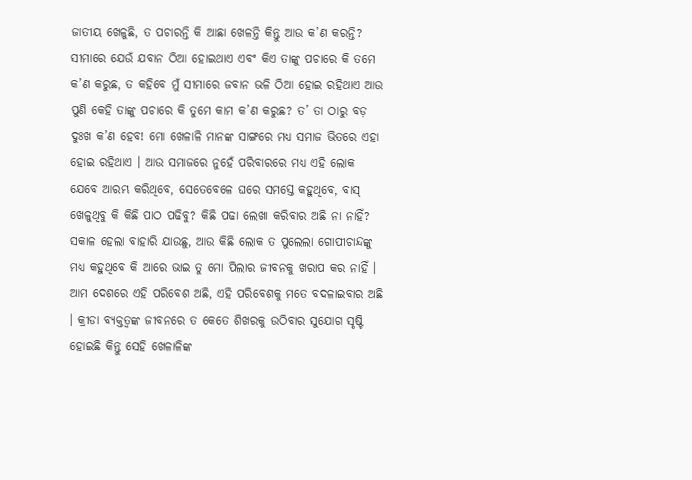ଜାତୀୟ ଖେଳୁଛି, ତ ପଚାରନ୍ତି କି ଆଛା ଖେଳନ୍ତି କିନ୍ତୁ ଆଉ କ’ଣ କରନ୍ତି? ସୀମାରେ ଯେଉଁ ଯବାନ ଠିଆ ହୋଇଥାଏ ଏବଂ କିଏ ତାଙ୍କୁ ପଚାରେ କି ତମେ କ’ଣ କରୁଛ, ତ କହିବେ ମୁଁ ସୀମାରେ ଜବାନ ଭଳି ଠିଆ ହୋଇ ରହିଥାଏ ଆଉ ପୁଣି କେହି ତାଙ୍କୁ ପଚାରେ କି ତୁମେ କାମ କ’ଣ କରୁଛ? ତ’ ତା ଠାରୁ ବଡ଼ ଦୁଃଖ କ’ଣ ହେବ! ମୋ ଖେଳାଳି ମାନଙ୍କ ସାଙ୍ଗରେ ମଧ୍ୟ ସମାଜ ଭିତରେ ଏହା ହୋଇ ରହିଥାଏ । ଆଉ ସମାଜରେ ନୁହେଁ ପରିବାରରେ ମଧ୍ୟ ଏହି ଲୋକ ଯେବେ ଆରମ୍ଭ କରିଥିବେ, ସେତେବେଳେ ଘରେ ସମସ୍ତେ କହୁଥିବେ, ବାସ୍ ଖେଳୁଥିବୁ କି କିଛି ପାଠ ପଢିବୁ? କିଛି ପଢା ଲେଖା କରିବାର ଅଛି ନା ନାହିଁ? ସକାଳ ହେଲା ବାହାରି ଯାଉଛୁ, ଆଉ କିଛି ଲୋକ ତ ପୁଲେଲା ଗୋପୀଚାନ୍ଦଙ୍କୁ ମଧ୍ୟ କହୁଥିବେ କି ଆରେ ଭାଇ ତୁ ମୋ ପିଲାର ଜୀବନକୁ ଖରାପ କର ନାହିଁ ।
ଆମ ଦେଶରେ ଏହି ପରିବେଶ ଅଛି, ଏହି ପରିବେଶକୁ ମତେ ବଦଳାଇବାର ଅଛି । କ୍ରୀଡା ବ୍ୟକ୍ତତ୍ୱଙ୍କ ଜୀବନରେ ତ କେତେ ଶିଖରକୁ ଉଠିବାର ସୁଯୋଗ ସୃଷ୍ଟି ହୋଇଛି କିନ୍ତୁ ସେହି ଖେଳାଳିଙ୍କ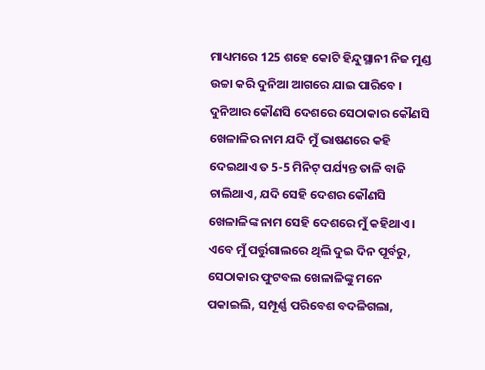ମାଧ୍ୟମରେ 125 ଶହେ କୋଟି ହିନ୍ଦୁସ୍ଥାନୀ ନିଜ ମୁଣ୍ଡ ଉଚ୍ଚା କରି ଦୁନିଆ ଆଗରେ ଯାଇ ପାରିବେ । ଦୁନିଆର କୌଣସି ଦେଶରେ ସେଠାକାର କୌଣସି ଖେଳାଳିର ନାମ ଯଦି ମୁଁ ଭାଷଣରେ କହି ଦେଇଥାଏ ତ 5-5 ମିନିଟ୍ ପର୍ଯ୍ୟନ୍ତ ତାଳି ବାଜି ଚାଲିଥାଏ, ଯଦି ସେହି ଦେଶର କୌଣସି ଖେଳାଳିଙ୍କ ନାମ ସେହି ଦେଶରେ ମୁଁ କହିଥାଏ ।
ଏବେ ମୁଁ ପର୍ତ୍ତୁଗାଲରେ ଥିଲି ଦୁଇ ଦିନ ପୂର୍ବରୁ, ସେଠାକାର ଫୁଟବଲ ଖେଳାଳିଙ୍କୁ ମନେ ପକାଇଲି, ସମ୍ପୂର୍ଣ୍ଣ ପରିବେଶ ବଦଳିଗଲା,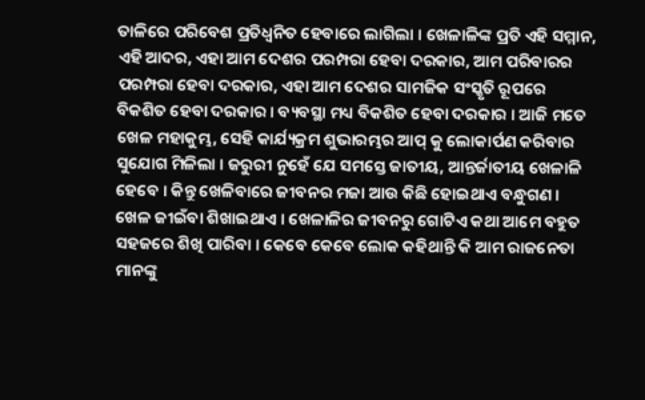ତାଳିରେ ପରିବେଶ ପ୍ରତିଧ୍ୱନିତ ହେବାରେ ଲାଗିଲା । ଖେଳାଳିଙ୍କ ପ୍ରତି ଏହି ସମ୍ମାନ, ଏହି ଆଦର, ଏହା ଆମ ଦେଶର ପରମ୍ପରା ହେବା ଦରକାର, ଆମ ପରିବାରର ପରମ୍ପରା ହେବା ଦରକାର, ଏହା ଆମ ଦେଶର ସାମଜିକ ସଂସ୍କୃତି ରୂପରେ ବିକଶିତ ହେବା ଦରକାର । ବ୍ୟବସ୍ଥା ମଧ୍ୟ ବିକଶିତ ହେବା ଦରକାର । ଆଜି ମତେ ଖେଳ ମହାକୁମ୍ଭ, ସେହି କାର୍ଯ୍ୟକ୍ରମ ଶୁଭାରମ୍ଭର ଆପ୍ କୁ ଲୋକାର୍ପଣ କରିବାର ସୁଯୋଗ ମିଳିଲା । ଜରୁରୀ ନୁହେଁ ଯେ ସମସ୍ତେ ଜାତୀୟ, ଆନ୍ତର୍ଜାତୀୟ ଖେଳାଳି ହେବେ । କିନ୍ତୁ ଖେଳିବାରେ ଜୀବନର ମଜା ଆଉ କିଛି ହୋଇଥାଏ ବନ୍ଧୁଗଣ । ଖେଳ ଜୀଇଁବା ଶିଖାଇଥାଏ । ଖେଳାଳିର ଜୀବନରୁ ଗୋଟିଏ କଥା ଆମେ ବହୁତ ସହଜରେ ଶିଖି ପାରିବା । କେବେ କେବେ ଲୋକ କହିଥାନ୍ତି କି ଆମ ରାଜନେତା ମାନଙ୍କୁ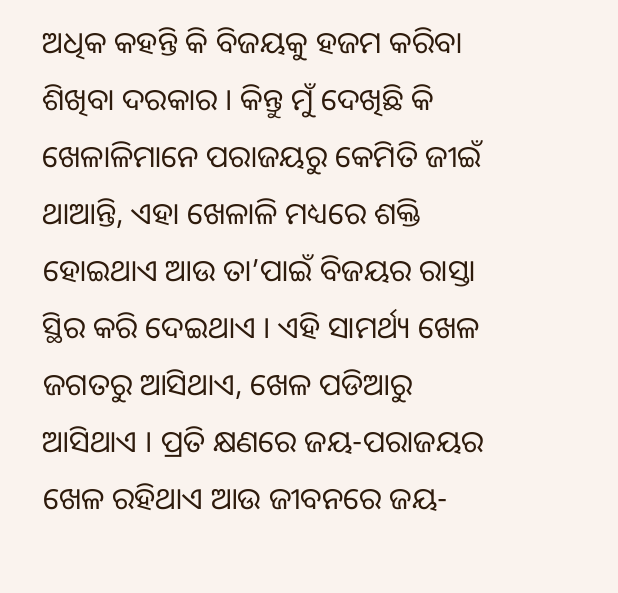ଅଧିକ କହନ୍ତି କି ବିଜୟକୁ ହଜମ କରିବା ଶିଖିବା ଦରକାର । କିନ୍ତୁ ମୁଁ ଦେଖିଛି କି ଖେଳାଳିମାନେ ପରାଜୟରୁ କେମିତି ଜୀଇଁ ଥାଆନ୍ତି, ଏହା ଖେଳାଳି ମଧ୍ୟରେ ଶକ୍ତି ହୋଇଥାଏ ଆଉ ତା’ପାଇଁ ବିଜୟର ରାସ୍ତା ସ୍ଥିର କରି ଦେଇଥାଏ । ଏହି ସାମର୍ଥ୍ୟ ଖେଳ ଜଗତରୁ ଆସିଥାଏ, ଖେଳ ପଡିଆରୁ ଆସିଥାଏ । ପ୍ରତି କ୍ଷଣରେ ଜୟ-ପରାଜୟର ଖେଳ ରହିଥାଏ ଆଉ ଜୀବନରେ ଜୟ-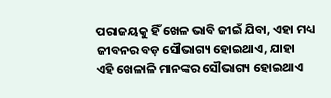ପରାଜୟକୁ ହିଁ ଖେଳ ଭାବି ଜୀଇଁ ଯିବା, ଏହା ମଧ୍ୟ ଜୀବନର ବଡ଼ ସୌଭାଗ୍ୟ ହୋଇଥାଏ, ଯାହା ଏହି ଖେଳାଳି ମାନଙ୍କର ସୌଭାଗ୍ୟ ହୋଇଥାଏ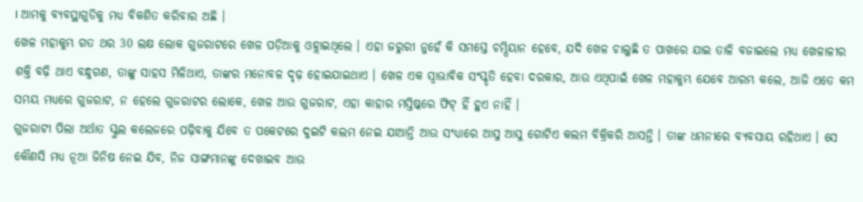। ଆମକୁ ବ୍ୟବସ୍ଥାଗୁଡିକୁ ମଧ୍ୟ ବିକଶିତ କରିବାର ଅଛି ।
ଖେଳ ମହାକୁମ୍ଭ ଗତ ଥର 30 ଲକ୍ଷ ଲୋକ ଗୁଜରାଟରେ ଖେଳ ପଡ଼ିଆକୁ ଓହ୍ଲାଇଥିଲେ । ଏହା ଜରୁରୀ ନୁହେଁ କି ସମସ୍ତେ ଚମ୍ପିୟାନ ହେବେ, ଯଦି ଖେଳ ଚାଲୁଛି ତ ପାଖରେ ଯାଇ ତାଳି ବଜାଇଲେ ମଧ୍ୟ ଖେଳାଳୀର ଶକ୍ତି ବଢ଼ି ଥାଏ ବନ୍ଧୁଗଣ, ତାଙ୍କୁ ସାହସ ମିଳିଥାଏ, ତାଙ୍କର ମନୋବଳ ଦୃଢ଼ ହୋଇଯାଇଥାଏ । ଖେଳ ଏକ ସ୍ୱାଭାବିକ ସଂସ୍କୃତି ହେବା ଦରକାର, ଆଉ ଏଥିପାଇଁ ଖେଳ ମହାକୁମ୍ଭ ଯେବେ ଆରମ୍ଭ କଲେ, ଆଜି ଏତେ କମ ସମୟ ମଧ୍ୟରେ ଗୁଜରାଟ, ନ ହେଲେ ଗୁଜରାଟର ଲୋକେ, ଖେଳ ଆଉ ଗୁଜରାଟ, ଏହା କାହାର ମସ୍ତିଷ୍କରେ ଫିଟ୍ ହିଁ ହୁଏ ନାହିଁ ।
ଗୁଜରାଟୀ ପିଲା ଅର୍ଥାତ ସ୍କୁଲ କଲେଜରେ ପଢ଼ିବାକୁ ଯିବେ ତ ପକେଟରେ ଦୁଇଟି କଲମ ନେଇ ଯାଆନ୍ତି ଆଉ ସଂଧ୍ୟାରେ ଆସୁ ଆସୁ ଗୋଟିଏ କଲମ ବିକ୍ରିକରି ଆସନ୍ତି । ତାଙ୍କ ଧମନୀରେ ବ୍ୟବସାୟ ରହିଥାଏ । ସେ କୌଣସି ମଧ୍ୟ ନୂଆ ଜିନିଷ ନେଇ ଯିବ, ନିଜ ସାଙ୍ଗମାନଙ୍କୁ ଦେଖାଇବ ଆଉ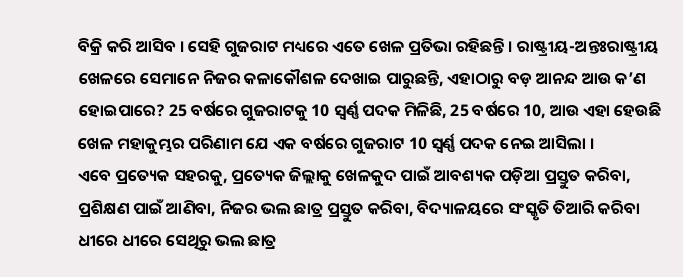ବିକ୍ରି କରି ଆସିବ । ସେହି ଗୁଜରାଟ ମଧ୍ୟରେ ଏତେ ଖେଳ ପ୍ରତିଭା ରହିଛନ୍ତି । ରାଷ୍ଟ୍ରୀୟ-ଅନ୍ତଃରାଷ୍ଟ୍ରୀୟ ଖେଳରେ ସେମାନେ ନିଜର କଳାକୌଶଳ ଦେଖାଇ ପାରୁଛନ୍ତି, ଏହାଠାରୁ ବଡ଼ ଆନନ୍ଦ ଆଉ କ’ଣ ହୋଇପାରେ? 25 ବର୍ଷରେ ଗୁଜରାଟକୁ 10 ସ୍ୱର୍ଣ୍ଣ ପଦକ ମିଳିଛି, 25 ବର୍ଷରେ 10, ଆଉ ଏହା ହେଉଛି ଖେଳ ମହାକୁମ୍ଭର ପରିଣାମ ଯେ ଏକ ବର୍ଷରେ ଗୁଜରାଟ 10 ସ୍ୱର୍ଣ୍ଣ ପଦକ ନେଇ ଆସିଲା ।
ଏବେ ପ୍ରତ୍ୟେକ ସହରକୁ, ପ୍ରତ୍ୟେକ ଜିଲ୍ଲାକୁ ଖେଳକୁଦ ପାଇଁ ଆବଶ୍ୟକ ପଡ଼ିଆ ପ୍ରସ୍ତୁତ କରିବା, ପ୍ରଶିକ୍ଷଣ ପାଇଁ ଆଣିବା, ନିଜର ଭଲ ଛାତ୍ର ପ୍ରସ୍ତୁତ କରିବା, ବିଦ୍ୟାଳୟରେ ସଂସ୍କୃତି ତିଆରି କରିବା ଧୀରେ ଧୀରେ ସେଥିରୁ ଭଲ ଛାତ୍ର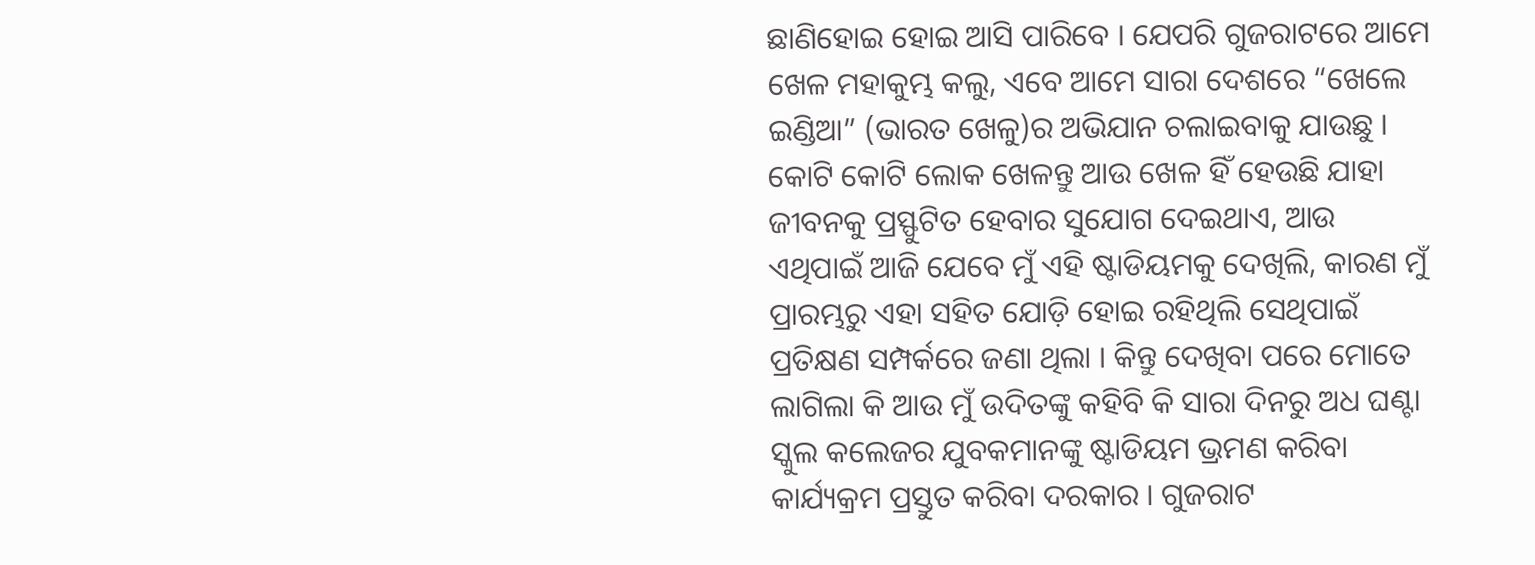ଛାଣିହୋଇ ହୋଇ ଆସି ପାରିବେ । ଯେପରି ଗୁଜରାଟରେ ଆମେ ଖେଳ ମହାକୁମ୍ଭ କଲୁ, ଏବେ ଆମେ ସାରା ଦେଶରେ “ଖେଲେ ଇଣ୍ଡିଆ” (ଭାରତ ଖେଳୁ)ର ଅଭିଯାନ ଚଲାଇବାକୁ ଯାଉଛୁ । କୋଟି କୋଟି ଲୋକ ଖେଳନ୍ତୁ ଆଉ ଖେଳ ହିଁ ହେଉଛି ଯାହା ଜୀବନକୁ ପ୍ରସ୍ଫୁଟିତ ହେବାର ସୁଯୋଗ ଦେଇଥାଏ, ଆଉ ଏଥିପାଇଁ ଆଜି ଯେବେ ମୁଁ ଏହି ଷ୍ଟାଡିୟମକୁ ଦେଖିଲି, କାରଣ ମୁଁ ପ୍ରାରମ୍ଭରୁ ଏହା ସହିତ ଯୋଡ଼ି ହୋଇ ରହିଥିଲି ସେଥିପାଇଁ ପ୍ରତିକ୍ଷଣ ସମ୍ପର୍କରେ ଜଣା ଥିଲା । କିନ୍ତୁ ଦେଖିବା ପରେ ମୋତେ ଲାଗିଲା କି ଆଉ ମୁଁ ଉଦିତଙ୍କୁ କହିବି କି ସାରା ଦିନରୁ ଅଧ ଘଣ୍ଟା ସ୍କୁଲ କଲେଜର ଯୁବକମାନଙ୍କୁ ଷ୍ଟାଡିୟମ ଭ୍ରମଣ କରିବା କାର୍ଯ୍ୟକ୍ରମ ପ୍ରସ୍ତୁତ କରିବା ଦରକାର । ଗୁଜରାଟ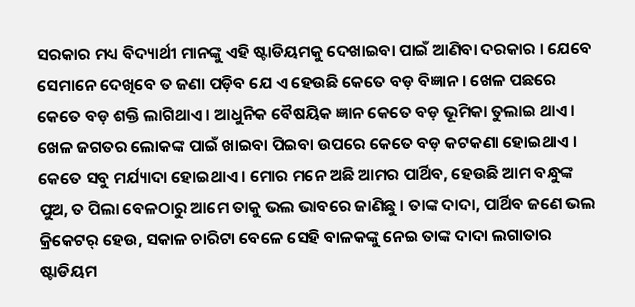ସରକାର ମଧ୍ୟ ବିଦ୍ୟାର୍ଥୀ ମାନଙ୍କୁ ଏହି ଷ୍ଟାଡିୟମକୁ ଦେଖାଇବା ପାଇଁ ଆଣିବା ଦରକାର । ଯେବେ ସେମାନେ ଦେଖିବେ ତ ଜଣା ପଡ଼ିବ ଯେ ଏ ହେଉଛି କେତେ ବଡ଼ ବିଜ୍ଞାନ । ଖେଳ ପଛରେ କେତେ ବଡ଼ ଶକ୍ତି ଲାଗିଥାଏ । ଆଧୁନିକ ବୈଷୟିକ ଜ୍ଞାନ କେତେ ବଡ଼ ଭୂମିକା ତୁଲାଇ ଥାଏ । ଖେଳ ଜଗତର ଲୋକଙ୍କ ପାଇଁ ଖାଇବା ପିଇବା ଉପରେ କେତେ ବଡ଼ କଟକଣା ହୋଇଥାଏ । କେତେ ସବୁ ମର୍ଯ୍ୟାଦା ହୋଇଥାଏ । ମୋର ମନେ ଅଛି ଆମର ପାର୍ଥିବ, ହେଉଛି ଆମ ବନ୍ଧୁଙ୍କ ପୁଅ, ତ ପିଲା ବେଳଠାରୁ ଆମେ ତାକୁ ଭଲ ଭାବରେ ଜାଣିଛୁ । ତାଙ୍କ ଦାଦା, ପାର୍ଥିବ ଜଣେ ଭଲ କ୍ରିକେଟର୍ ହେଉ, ସକାଳ ଚାରିଟା ବେଳେ ସେହି ବାଳକଙ୍କୁ ନେଇ ତାଙ୍କ ଦାଦା ଲଗାତାର ଷ୍ଟାଡିୟମ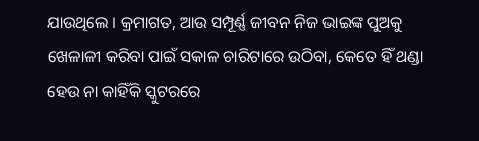ଯାଉଥିଲେ । କ୍ରମାଗତ, ଆଉ ସମ୍ପୂର୍ଣ୍ଣ ଜୀବନ ନିଜ ଭାଇଙ୍କ ପୁଅକୁ ଖେଳାଳୀ କରିବା ପାଇଁ ସକାଳ ଚାରିଟାରେ ଉଠିବା, କେତେ ହିଁ ଥଣ୍ଡା ହେଉ ନା କାହିଁକି ସ୍କୁଟରରେ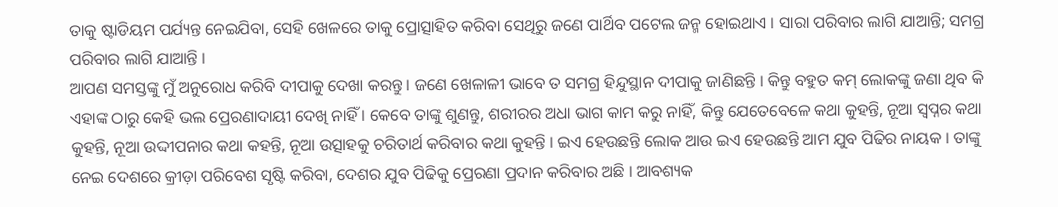ତାକୁ ଷ୍ଟାଡିୟମ ପର୍ଯ୍ୟନ୍ତ ନେଇଯିବା, ସେହି ଖେଳରେ ତାକୁ ପ୍ରୋତ୍ସାହିତ କରିବା ସେଥିରୁ ଜଣେ ପାର୍ଥିବ ପଟେଲ ଜନ୍ମ ହୋଇଥାଏ । ସାରା ପରିବାର ଲାଗି ଯାଆନ୍ତି; ସମଗ୍ର ପରିବାର ଲାଗି ଯାଆନ୍ତି ।
ଆପଣ ସମସ୍ତଙ୍କୁ ମୁଁ ଅନୁରୋଧ କରିବି ଦୀପାକୁ ଦେଖା କରନ୍ତୁ । ଜଣେ ଖେଳାଳୀ ଭାବେ ତ ସମଗ୍ର ହିନ୍ଦୁସ୍ଥାନ ଦୀପାକୁ ଜାଣିଛନ୍ତି । କିନ୍ତୁ ବହୁତ କମ୍ ଲୋକଙ୍କୁ ଜଣା ଥିବ କି ଏହାଙ୍କ ଠାରୁ କେହି ଭଲ ପ୍ରେରଣାଦାୟୀ ଦେଖି ନାହିଁ । କେବେ ତାଙ୍କୁ ଶୁଣନ୍ତୁ, ଶରୀରର ଅଧା ଭାଗ କାମ କରୁ ନାହିଁ, କିନ୍ତୁ ଯେତେବେଳେ କଥା କୁହନ୍ତି, ନୂଆ ସ୍ୱପ୍ନର କଥା କୁହନ୍ତି, ନୂଆ ଉଦ୍ଦୀପନାର କଥା କହନ୍ତି, ନୂଆ ଉତ୍ସାହକୁ ଚରିତାର୍ଥ କରିବାର କଥା କୁହନ୍ତି । ଇଏ ହେଉଛନ୍ତି ଲୋକ ଆଉ ଇଏ ହେଉଛନ୍ତି ଆମ ଯୁବ ପିଢିର ନାୟକ । ତାଙ୍କୁ ନେଇ ଦେଶରେ କ୍ରୀଡ଼ା ପରିବେଶ ସୃଷ୍ଟି କରିବା, ଦେଶର ଯୁବ ପିଢିକୁ ପ୍ରେରଣା ପ୍ରଦାନ କରିବାର ଅଛି । ଆବଶ୍ୟକ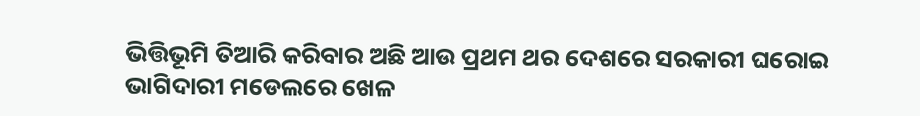ଭିତ୍ତିଭୂମି ତିଆରି କରିବାର ଅଛି ଆଉ ପ୍ରଥମ ଥର ଦେଶରେ ସରକାରୀ ଘରୋଇ ଭାଗିଦାରୀ ମଡେଲରେ ଖେଳ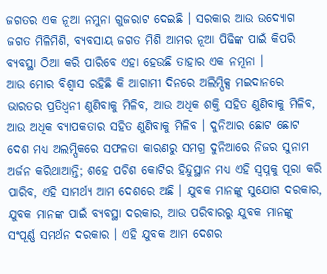ଜଗତର ଏକ ନୂଆ ନମୁନା ଗୁଜରାଟ ଦେଇଛି । ସରକାର ଆଉ ଉଦ୍ୟୋଗ ଜଗତ ମିଳିମିଶି, ବ୍ୟବସାୟ ଜଗତ ମିଶି ଆମର ନୂଆ ପିଢିଙ୍କ ପାଇଁ କିପରି ବ୍ୟବସ୍ଥା ଠିଆ କରି ପାରିବେ ଏହା ହେଉଛି ତାହାର ଏକ ନମୂନା ।
ଆଉ ମୋର ବିଶ୍ୱାସ ରହିଛି କି ଆଗାମୀ ଦିନରେ ଅଲିମ୍ପିକ୍ସ ମଇଦାନରେ ଭାରତର ପ୍ରତିଧ୍ୱନୀ ଣୁଣିବାକୁ ମିଳିବ, ଆଉ ଅଧିକ ଶକ୍ତି ସହିତ ଣୁଣିବାକୁ ମିଳିବ, ଆଉ ଅଧିକ ବ୍ୟାପକତାର ସହିତ ଣୁଣିବାକୁ ମିଳିବ । ଦୁନିଆର ଛୋଟ ଛୋଟ ଦେଶ ମଧ୍ୟ ଅଲମ୍ପିକରେ ସଫଳତା କାରଣରୁ ସମଗ୍ର ଦୁନିଆରେ ନିଜର ସୁନାମ ଅର୍ଜନ କରିଥାଆନ୍ତି; ଶହେ ପଚିଶ କୋଟିର ହିନ୍ଦୁସ୍ଥାନ ମଧ୍ୟ ଏହି ସ୍ୱପ୍ନକୁ ପୂରା କରି ପାରିବ, ଏହି ସାମର୍ଥ୍ୟ ଆମ ଦେଶରେ ଅଛି । ଯୁବକ ମାନଙ୍କୁ ସୁଯୋଗ ଦରକାର, ଯୁବକ ମାନଙ୍କ ପାଇଁ ବ୍ୟବସ୍ଥା ଦରକାର, ଆଉ ପରିବାରରୁ ଯୁବକ ମାନଙ୍କୁ ସଂପୂର୍ଣ୍ଣ ସମର୍ଥନ ଦରକାର । ଏହି ଯୁବକ ଆମ ଦେଶର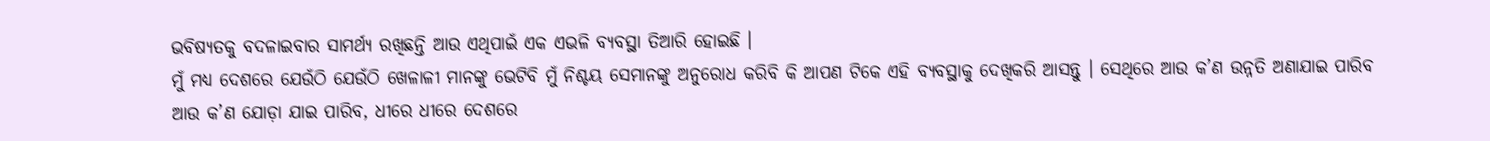ଭବିଷ୍ୟତକୁ ବଦଳାଇବାର ସାମର୍ଥ୍ୟ ରଖିଛନ୍ତି ଆଉ ଏଥିପାଇଁ ଏକ ଏଭଳି ବ୍ୟବସ୍ଥା ତିଆରି ହୋଇଛି ।
ମୁଁ ମଧ୍ୟ ଦେଶରେ ଯେଉଁଠି ଯେଉଁଠି ଖେଳାଳୀ ମାନଙ୍କୁ ଭେଟିବି ମୁଁ ନିଶ୍ଚୟ ସେମାନଙ୍କୁ ଅନୁରୋଧ କରିବି କି ଆପଣ ଟିକେ ଏହି ବ୍ୟବସ୍ଥାକୁ ଦେଖିକରି ଆସନ୍ତୁ । ସେଥିରେ ଆଉ କ’ଣ ଉନ୍ନତି ଅଣାଯାଇ ପାରିବ ଆଉ କ’ଣ ଯୋଡ଼ା ଯାଇ ପାରିବ, ଧୀରେ ଧୀରେ ଦେଶରେ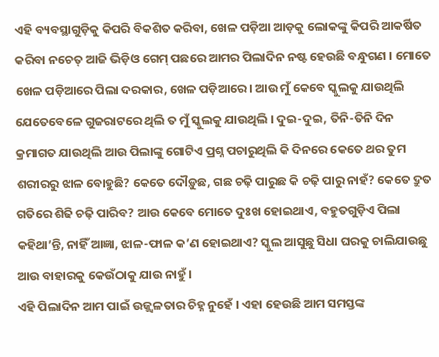ଏହି ବ୍ୟବସ୍ଥାଗୁଡ଼ିକୁ କିପରି ବିକଶିତ କରିବା, ଖେଳ ପଡ଼ିଆ ଆଡ଼କୁ ଲୋକଙ୍କୁ କିପରି ଆକର୍ଷିତ କରିବା ନଚେତ୍ ଆଜି ଭିଡ଼ିଓ ଗେମ୍ ପଛରେ ଆମର ପିଲାଦିନ ନଷ୍ଟ ହେଉଛି ବନ୍ଧୁଗଣ । ମୋତେ ଖେଳ ପଡ଼ିଆରେ ପିଲା ଦରକାର, ଖେଳ ପଡ଼ିଆରେ । ଆଉ ମୁଁ କେବେ ସ୍କୁଲକୁ ଯାଉଥିଲି ଯେତେବେଳେ ଗୁଜରାଟରେ ଥିଲି ତ ମୁଁ ସ୍କୁଲକୁ ଯାଉଥିଲି । ଦୁଇ-ଦୁଇ, ତିନି-ତିନି ଦିନ କ୍ରମାଗତ ଯାଉଥିଲି ଆଉ ପିଲାଙ୍କୁ ଗୋଟିଏ ପ୍ରଶ୍ନ ପଚାରୁଥିଲି କି ଦିନରେ କେତେ ଥର ତୁମ ଶରୀରରୁ ଝାଳ ବୋହୁଛି? କେତେ ଦୌଡ଼ୁଛ, ଗଛ ଚଢ଼ି ପାରୁଛ କି ଚଢ଼ି ପାରୁ ନାହଁ? କେତେ ଦ୍ରୁତ ଗତିରେ ଶିଢି ଚଢ଼ି ପାରିବ? ଆଉ କେବେ ମୋତେ ଦୁଃଖ ହୋଇଥାଏ, ବହୁତଗୁଡ଼ିଏ ପିଲା କହିଥା’ନ୍ତି, ନାହିଁ ଆଜ୍ଞା, ଝାଳ-ଫାଳ କ’ଣ ହୋଇଥାଏ? ସ୍କୁଲ ଆସୁଛୁ ସିଧା ଘରକୁ ଚାଲିଯାଉଛୁ ଆଉ ବାହାରକୁ କେଉଁଠାକୁ ଯାଉ ନାହୁଁ ।
ଏହି ପିଲାଦିନ ଆମ ପାଇଁ ଉଜ୍ଜ୍ୱଳତାର ଚିହ୍ନ ନୁହେଁ । ଏହା ହେଉଛି ଆମ ସମସ୍ତଙ୍କ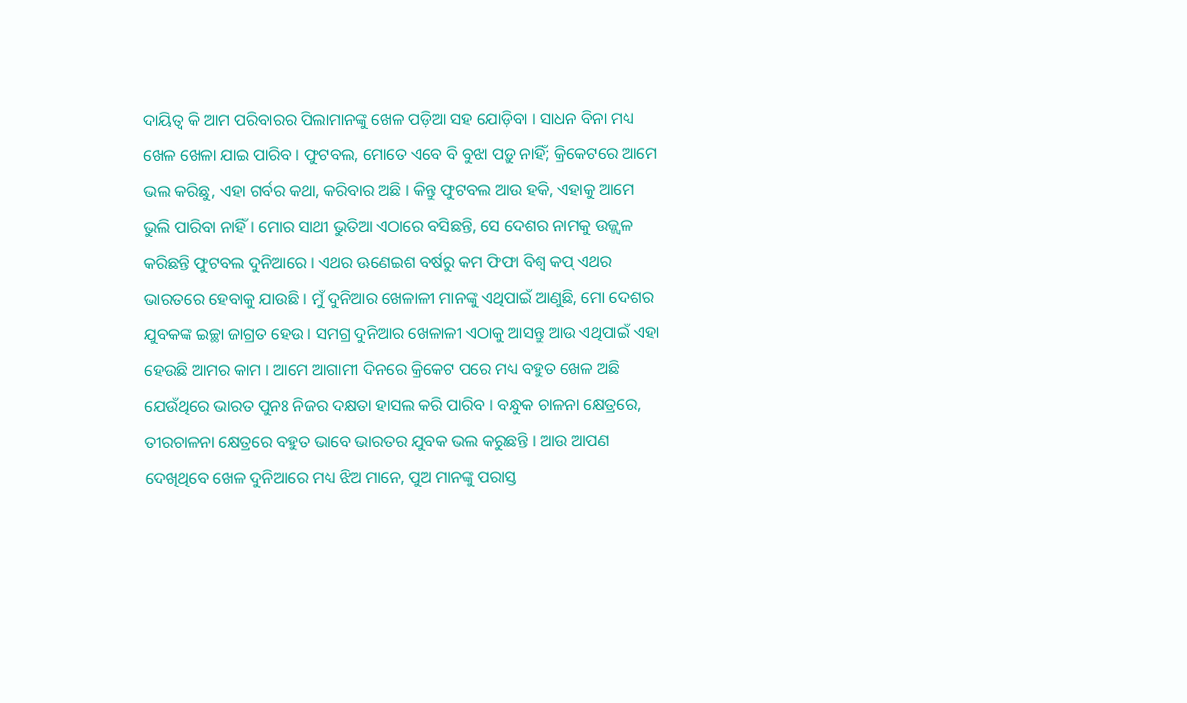ଦାୟିତ୍ୱ କି ଆମ ପରିବାରର ପିଲାମାନଙ୍କୁ ଖେଳ ପଡ଼ିଆ ସହ ଯୋଡ଼ିବା । ସାଧନ ବିନା ମଧ୍ୟ ଖେଳ ଖେଳା ଯାଇ ପାରିବ । ଫୁଟବଲ, ମୋତେ ଏବେ ବି ବୁଝା ପଡ଼ୁ ନାହିଁ; କ୍ରିକେଟରେ ଆମେ ଭଲ କରିଛୁ, ଏହା ଗର୍ବର କଥା, କରିବାର ଅଛି । କିନ୍ତୁ ଫୁଟବଲ ଆଉ ହକି, ଏହାକୁ ଆମେ ଭୁଲି ପାରିବା ନାହିଁ । ମୋର ସାଥୀ ଭୁତିଆ ଏଠାରେ ବସିଛନ୍ତି, ସେ ଦେଶର ନାମକୁ ଉଜ୍ଜ୍ୱଳ କରିଛନ୍ତି ଫୁଟବଲ ଦୁନିଆରେ । ଏଥର ଊଣେଇଶ ବର୍ଷରୁ କମ ଫିଫା ବିଶ୍ୱ କପ୍ ଏଥର ଭାରତରେ ହେବାକୁ ଯାଉଛି । ମୁଁ ଦୁନିଆର ଖେଳାଳୀ ମାନଙ୍କୁ ଏଥିପାଇଁ ଆଣୁଛି, ମୋ ଦେଶର ଯୁବକଙ୍କ ଇଚ୍ଛା ଜାଗ୍ରତ ହେଉ । ସମଗ୍ର ଦୁନିଆର ଖେଳାଳୀ ଏଠାକୁ ଆସନ୍ତୁ ଆଉ ଏଥିପାଇଁ ଏହା ହେଉଛି ଆମର କାମ । ଆମେ ଆଗାମୀ ଦିନରେ କ୍ରିକେଟ ପରେ ମଧ୍ୟ ବହୁତ ଖେଳ ଅଛି ଯେଉଁଥିରେ ଭାରତ ପୁନଃ ନିଜର ଦକ୍ଷତା ହାସଲ କରି ପାରିବ । ବନ୍ଧୁକ ଚାଳନା କ୍ଷେତ୍ରରେ, ତୀରଚାଳନା କ୍ଷେତ୍ରରେ ବହୁତ ଭାବେ ଭାରତର ଯୁବକ ଭଲ କରୁଛନ୍ତି । ଆଉ ଆପଣ ଦେଖିଥିବେ ଖେଳ ଦୁନିଆରେ ମଧ୍ୟ ଝିଅ ମାନେ, ପୁଅ ମାନଙ୍କୁ ପରାସ୍ତ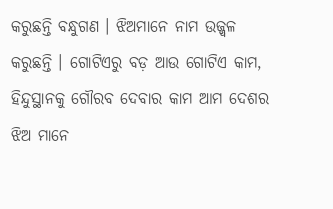କରୁଛନ୍ତି ବନ୍ଧୁଗଣ । ଝିଅମାନେ ନାମ ଉଜ୍ଜ୍ୱଳ କରୁଛନ୍ତି । ଗୋଟିଏରୁ ବଡ଼ ଆଉ ଗୋଟିଏ କାମ, ହିନ୍ଦୁସ୍ଥାନକୁ ଗୌରବ ଦେବାର କାମ ଆମ ଦେଶର ଝିଅ ମାନେ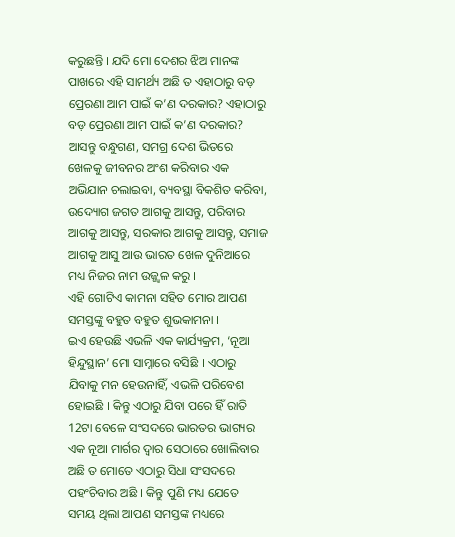କରୁଛନ୍ତି । ଯଦି ମୋ ଦେଶର ଝିଅ ମାନଙ୍କ ପାଖରେ ଏହି ସାମର୍ଥ୍ୟ ଅଛି ତ ଏହାଠାରୁ ବଡ଼ ପ୍ରେରଣା ଆମ ପାଇଁ କ’ଣ ଦରକାର? ଏହାଠାରୁ ବଡ଼ ପ୍ରେରଣା ଆମ ପାଇଁ କ’ଣ ଦରକାର?
ଆସନ୍ତୁ ବନ୍ଧୁଗଣ, ସମଗ୍ର ଦେଶ ଭିତରେ ଖେଳକୁ ଜୀବନର ଅଂଶ କରିବାର ଏକ ଅଭିଯାନ ଚଲାଇବା, ବ୍ୟବସ୍ଥା ବିକଶିତ କରିବା, ଉଦ୍ୟୋଗ ଜଗତ ଆଗକୁ ଆସନ୍ତୁ, ପରିବାର ଆଗକୁ ଆସନ୍ତୁ, ସରକାର ଆଗକୁ ଆସନ୍ତୁ, ସମାଜ ଆଗକୁ ଆସୁ ଆଉ ଭାରତ ଖେଳ ଦୁନିଆରେ ମଧ୍ୟ ନିଜର ନାମ ଉଜ୍ଜ୍ୱଳ କରୁ ।
ଏହି ଗୋଟିଏ କାମନା ସହିତ ମୋର ଆପଣ ସମସ୍ତଙ୍କୁ ବହୁତ ବହୁତ ଶୁଭକାମନା ।
ଇଏ ହେଉଛି ଏଭଳି ଏକ କାର୍ଯ୍ୟକ୍ରମ, ‘ନୂଆ ହିନ୍ଦୁସ୍ଥାନ’ ମୋ ସାମ୍ନାରେ ବସିଛି । ଏଠାରୁ ଯିବାକୁ ମନ ହେଉନାହିଁ, ଏଭଳି ପରିବେଶ ହୋଇଛି । କିନ୍ତୁ ଏଠାରୁ ଯିବା ପରେ ହିଁ ରାତି 12ଟା ବେଳେ ସଂସଦରେ ଭାରତର ଭାଗ୍ୟର ଏକ ନୂଆ ମାର୍ଗର ଦ୍ୱାର ସେଠାରେ ଖୋଲିବାର ଅଛି ତ ମୋତେ ଏଠାରୁ ସିଧା ସଂସଦରେ ପହଂଚିବାର ଅଛି । କିନ୍ତୁ ପୁଣି ମଧ୍ୟ ଯେତେ ସମୟ ଥିଲା ଆପଣ ସମସ୍ତଙ୍କ ମଧ୍ୟରେ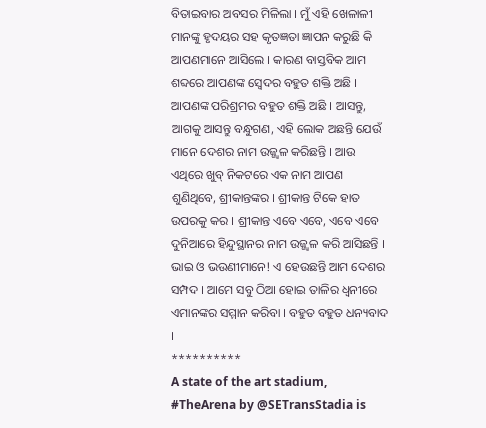ବିତାଇବାର ଅବସର ମିଳିଲା । ମୁଁ ଏହି ଖେଳାଳୀ ମାନଙ୍କୁ ହୃଦୟର ସହ କୃତଜ୍ଞତା ଜ୍ଞାପନ କରୁଛି କି ଆପଣମାନେ ଆସିଲେ । କାରଣ ବାସ୍ତବିକ ଆମ ଶବ୍ଦରେ ଆପଣଙ୍କ ସ୍ୱେଦର ବହୁତ ଶକ୍ତି ଅଛି । ଆପଣଙ୍କ ପରିଶ୍ରମର ବହୁତ ଶକ୍ତି ଅଛି । ଆସନ୍ତୁ, ଆଗକୁ ଆସନ୍ତୁ ବନ୍ଧୁଗଣ, ଏହି ଲୋକ ଅଛନ୍ତି ଯେଉଁ ମାନେ ଦେଶର ନାମ ଉଜ୍ଜ୍ୱଳ କରିଛନ୍ତି । ଆଉ ଏଥିରେ ଖୁବ୍ ନିକଟରେ ଏକ ନାମ ଆପଣ ଶୁଣିଥିବେ, ଶ୍ରୀକାନ୍ତଙ୍କର । ଶ୍ରୀକାନ୍ତ ଟିକେ ହାତ ଉପରକୁ କର । ଶ୍ରୀକାନ୍ତ ଏବେ ଏବେ, ଏବେ ଏବେ ଦୁନିଆରେ ହିନ୍ଦୁସ୍ଥାନର ନାମ ଉଜ୍ଜ୍ୱଳ କରି ଆସିଛନ୍ତି ।
ଭାଇ ଓ ଭଉଣୀମାନେ! ଏ ହେଉଛନ୍ତି ଆମ ଦେଶର ସମ୍ପଦ । ଆମେ ସବୁ ଠିଆ ହୋଇ ତାଳିର ଧ୍ୱନୀରେ ଏମାନଙ୍କର ସମ୍ମାନ କରିବା । ବହୁତ ବହୁତ ଧନ୍ୟବାଦ ।
**********
A state of the art stadium, #TheArena by @SETransStadia is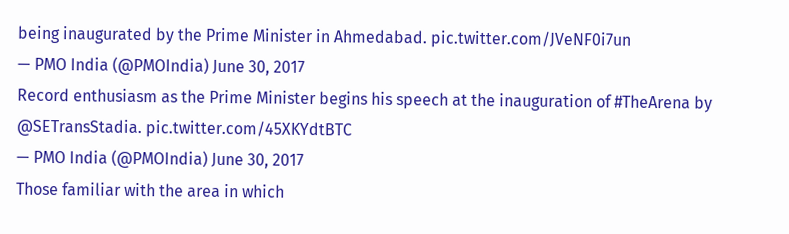being inaugurated by the Prime Minister in Ahmedabad. pic.twitter.com/JVeNF0i7un
— PMO India (@PMOIndia) June 30, 2017
Record enthusiasm as the Prime Minister begins his speech at the inauguration of #TheArena by @SETransStadia. pic.twitter.com/45XKYdtBTC
— PMO India (@PMOIndia) June 30, 2017
Those familiar with the area in which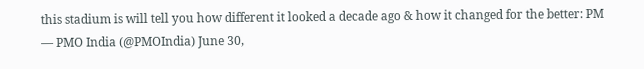this stadium is will tell you how different it looked a decade ago & how it changed for the better: PM
— PMO India (@PMOIndia) June 30,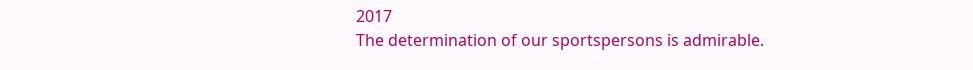2017
The determination of our sportspersons is admirable.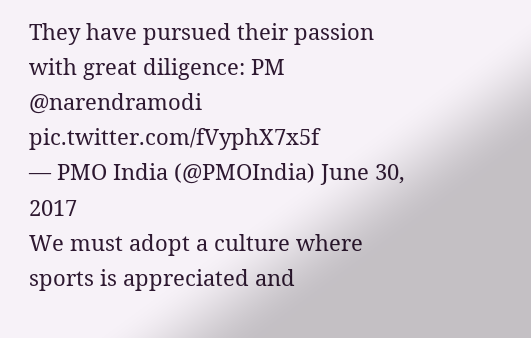They have pursued their passion with great diligence: PM @narendramodi pic.twitter.com/fVyphX7x5f
— PMO India (@PMOIndia) June 30, 2017
We must adopt a culture where sports is appreciated and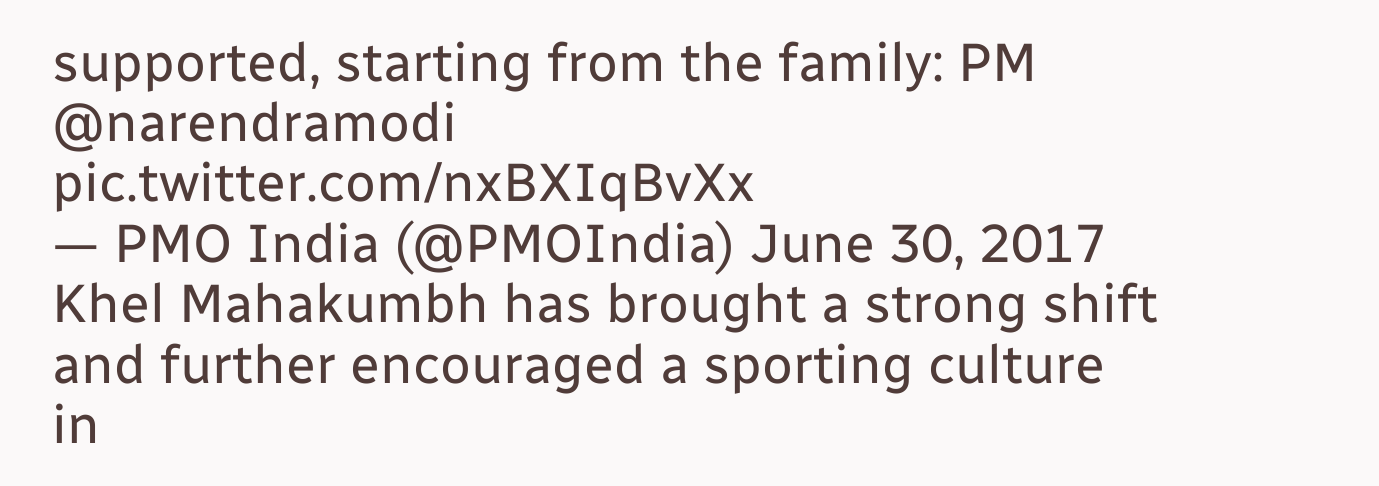supported, starting from the family: PM @narendramodi pic.twitter.com/nxBXIqBvXx
— PMO India (@PMOIndia) June 30, 2017
Khel Mahakumbh has brought a strong shift and further encouraged a sporting culture in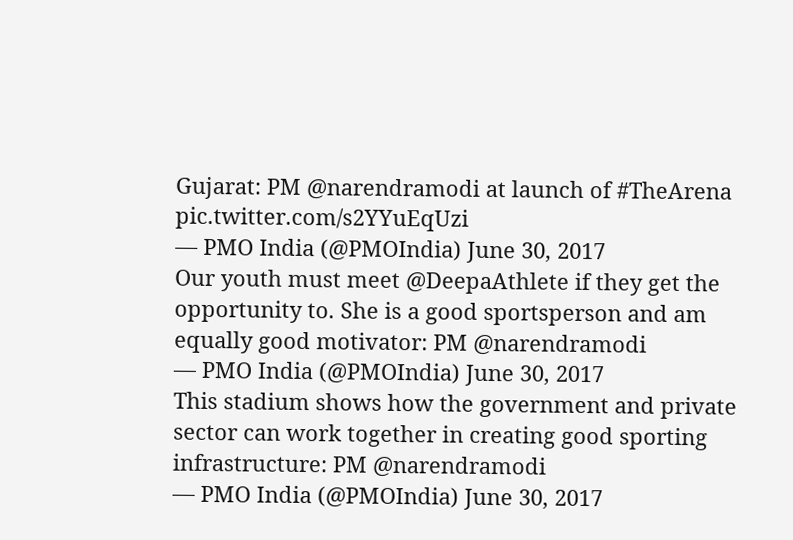Gujarat: PM @narendramodi at launch of #TheArena pic.twitter.com/s2YYuEqUzi
— PMO India (@PMOIndia) June 30, 2017
Our youth must meet @DeepaAthlete if they get the opportunity to. She is a good sportsperson and am equally good motivator: PM @narendramodi
— PMO India (@PMOIndia) June 30, 2017
This stadium shows how the government and private sector can work together in creating good sporting infrastructure: PM @narendramodi
— PMO India (@PMOIndia) June 30, 2017